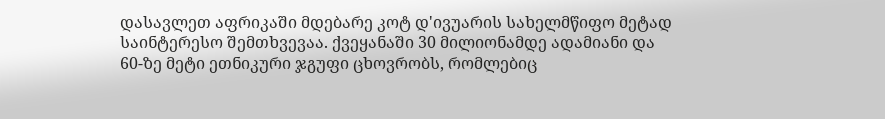დასავლეთ აფრიკაში მდებარე კოტ დ'ივუარის სახელმწიფო მეტად საინტერესო შემთხვევაა. ქვეყანაში 30 მილიონამდე ადამიანი და 60-ზე მეტი ეთნიკური ჯგუფი ცხოვრობს, რომლებიც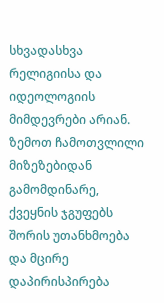სხვადასხვა რელიგიისა და იდეოლოგიის მიმდევრები არიან. ზემოთ ჩამოთვლილი მიზეზებიდან გამომდინარე, ქვეყნის ჯგუფებს შორის უთანხმოება და მცირე დაპირისპირება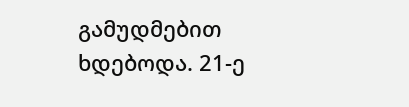გამუდმებით ხდებოდა. 21-ე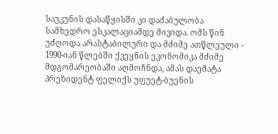საუკუნის დასაწყისში კი დაძაბულობა სამხედრო ესკალაციამდე მივიდა. ომს წინ უძღოდა არასტაბილური და მძიმე ათწლეული - 1990-იან წლებში ქვეყნის ეკონომიკა მძიმე მდგომარეობაში აღმოჩნდა, ამას დაემატა პრეზიდენტ ფელიქს უფუეტ-ბუენის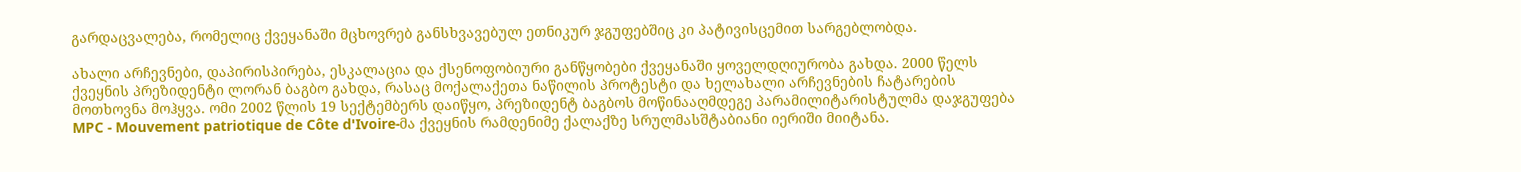გარდაცვალება, რომელიც ქვეყანაში მცხოვრებ განსხვავებულ ეთნიკურ ჯგუფებშიც კი პატივისცემით სარგებლობდა.

ახალი არჩევნები, დაპირისპირება, ესკალაცია და ქსენოფობიური განწყობები ქვეყანაში ყოველდღიურობა გახდა. 2000 წელს ქვეყნის პრეზიდენტი ლორან ბაგბო გახდა, რასაც მოქალაქეთა ნაწილის პროტესტი და ხელახალი არჩევნების ჩატარების მოთხოვნა მოჰყვა. ომი 2002 წლის 19 სექტემბერს დაიწყო, პრეზიდენტ ბაგბოს მოწინააღმდეგე პარამილიტარისტულმა დაჯგუფება MPC - Mouvement patriotique de Côte d'Ivoire-მა ქვეყნის რამდენიმე ქალაქზე სრულმასშტაბიანი იერიში მიიტანა.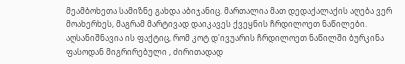მეამბოხეთა სამიზნე გახდა აბიჯანიც. მართალია მათ დედაქალაქის აღება ვერ მოახერხეს, მაგრამ მარტივად დაიკავეს ქვეყნის ჩრდილოეთ ნაწილები. აღსანიშნავია ის ფაქტიც, რომ კოტ დ'ივუარის ჩრდილოეთ ნაწილში ბურკინა ფასოდან მიგრირებული , ძირითადად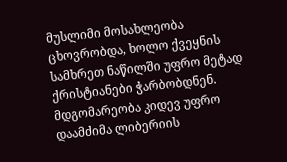მუსლიმი მოსახლეობა ცხოვრობდა, ხოლო ქვეყნის სამხრეთ ნაწილში უფრო მეტად ქრისტიანები ჭარბობდნენ. მდგომარეობა კიდევ უფრო დაამძიმა ლიბერიის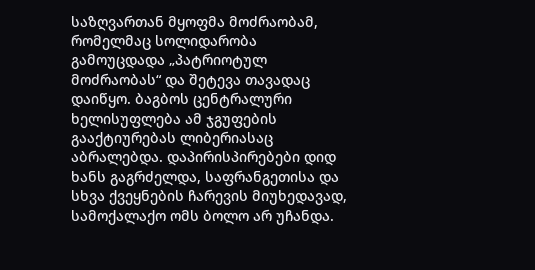საზღვართან მყოფმა მოძრაობამ, რომელმაც სოლიდარობა გამოუცდადა „პატრიოტულ მოძრაობას“ და შეტევა თავადაც დაიწყო. ბაგბოს ცენტრალური ხელისუფლება ამ ჯგუფების გააქტიურებას ლიბერიასაც აბრალებდა. დაპირისპირებები დიდ ხანს გაგრძელდა, საფრანგეთისა და სხვა ქვეყნების ჩარევის მიუხედავად, სამოქალაქო ომს ბოლო არ უჩანდა.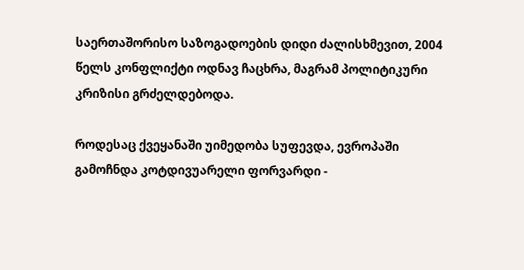საერთაშორისო საზოგადოების დიდი ძალისხმევით, 2004 წელს კონფლიქტი ოდნავ ჩაცხრა, მაგრამ პოლიტიკური კრიზისი გრძელდებოდა.

როდესაც ქვეყანაში უიმედობა სუფევდა, ევროპაში გამოჩნდა კოტდივუარელი ფორვარდი -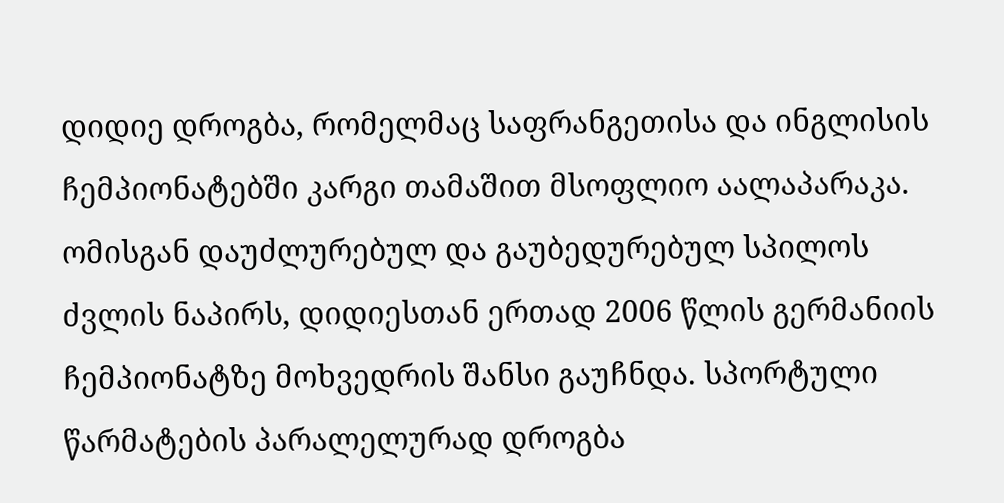დიდიე დროგბა, რომელმაც საფრანგეთისა და ინგლისის ჩემპიონატებში კარგი თამაშით მსოფლიო აალაპარაკა. ომისგან დაუძლურებულ და გაუბედურებულ სპილოს ძვლის ნაპირს, დიდიესთან ერთად 2006 წლის გერმანიის ჩემპიონატზე მოხვედრის შანსი გაუჩნდა. სპორტული წარმატების პარალელურად დროგბა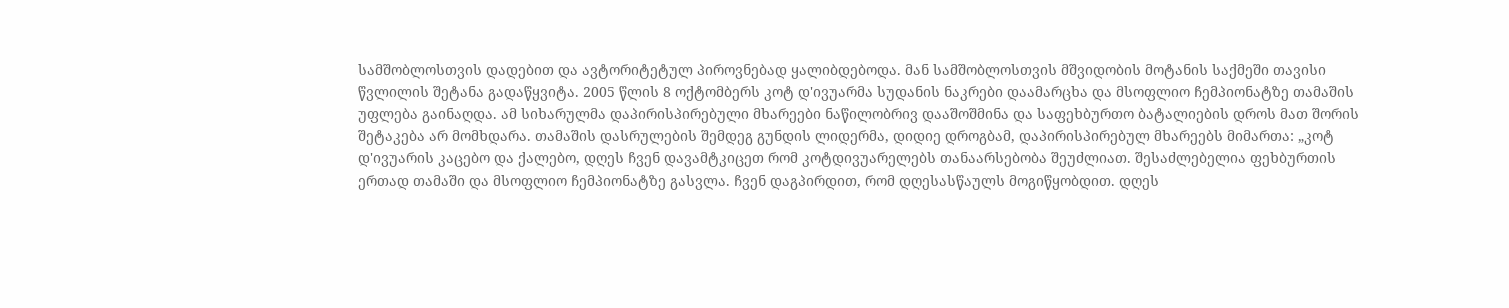სამშობლოსთვის დადებით და ავტორიტეტულ პიროვნებად ყალიბდებოდა. მან სამშობლოსთვის მშვიდობის მოტანის საქმეში თავისი წვლილის შეტანა გადაწყვიტა. 2005 წლის 8 ოქტომბერს კოტ დ'ივუარმა სუდანის ნაკრები დაამარცხა და მსოფლიო ჩემპიონატზე თამაშის უფლება გაინაღდა. ამ სიხარულმა დაპირისპირებული მხარეები ნაწილობრივ დააშოშმინა და საფეხბურთო ბატალიების დროს მათ შორის შეტაკება არ მომხდარა. თამაშის დასრულების შემდეგ გუნდის ლიდერმა, დიდიე დროგბამ, დაპირისპირებულ მხარეებს მიმართა: „კოტ დ'ივუარის კაცებო და ქალებო, დღეს ჩვენ დავამტკიცეთ რომ კოტდივუარელებს თანაარსებობა შეუძლიათ. შესაძლებელია ფეხბურთის ერთად თამაში და მსოფლიო ჩემპიონატზე გასვლა. ჩვენ დაგპირდით, რომ დღესასწაულს მოგიწყობდით. დღეს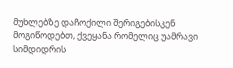მუხლებზე დაჩოქილი შერიგებისკენ მოგიწოდებთ, ქვეყანა რომელიც უამრავი სიმდიდრის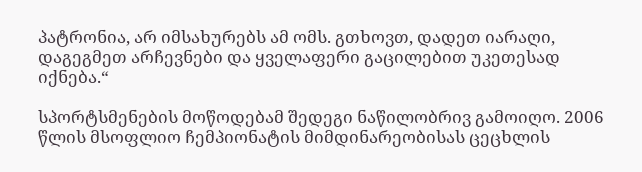პატრონია, არ იმსახურებს ამ ომს. გთხოვთ, დადეთ იარაღი, დაგეგმეთ არჩევნები და ყველაფერი გაცილებით უკეთესად იქნება.“

სპორტსმენების მოწოდებამ შედეგი ნაწილობრივ გამოიღო. 2006 წლის მსოფლიო ჩემპიონატის მიმდინარეობისას ცეცხლის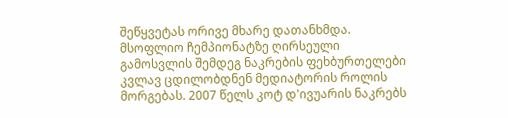შეწყვეტას ორივე მხარე დათანხმდა. მსოფლიო ჩემპიონატზე ღირსეული გამოსვლის შემდეგ ნაკრების ფეხბურთელები კვლავ ცდილობდნენ მედიატორის როლის მორგებას. 2007 წელს კოტ დ'ივუარის ნაკრებს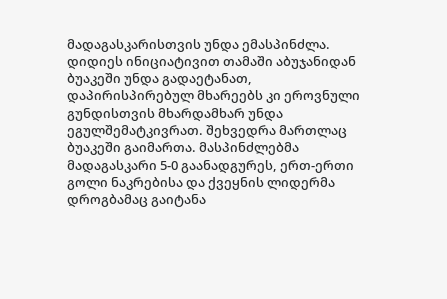მადაგასკარისთვის უნდა ემასპინძლა. დიდიეს ინიციატივით თამაში აბუჯანიდან ბუაკეში უნდა გადაეტანათ, დაპირისპირებულ მხარეებს კი ეროვნული გუნდისთვის მხარდამხარ უნდა ეგულშემატკივრათ. შეხვედრა მართლაც ბუაკეში გაიმართა. მასპინძლებმა მადაგასკარი 5-0 გაანადგურეს, ერთ-ერთი გოლი ნაკრებისა და ქვეყნის ლიდერმა დროგბამაც გაიტანა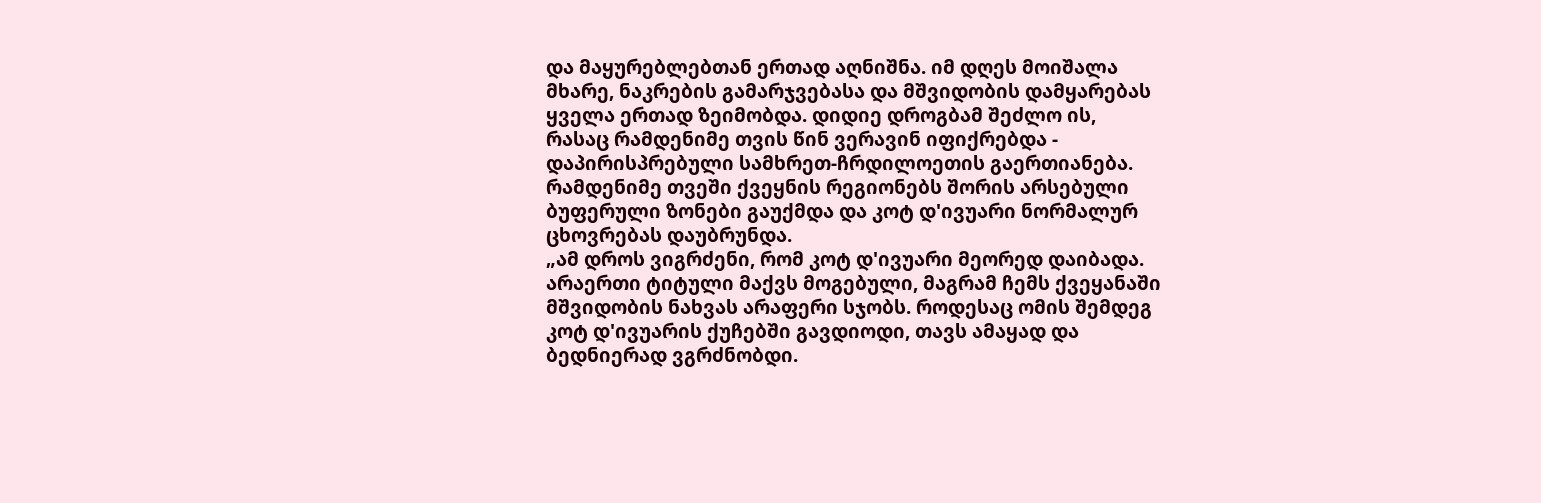და მაყურებლებთან ერთად აღნიშნა. იმ დღეს მოიშალა მხარე, ნაკრების გამარჯვებასა და მშვიდობის დამყარებას ყველა ერთად ზეიმობდა. დიდიე დროგბამ შეძლო ის, რასაც რამდენიმე თვის წინ ვერავინ იფიქრებდა - დაპირისპრებული სამხრეთ-ჩრდილოეთის გაერთიანება. რამდენიმე თვეში ქვეყნის რეგიონებს შორის არსებული ბუფერული ზონები გაუქმდა და კოტ დ'ივუარი ნორმალურ ცხოვრებას დაუბრუნდა.
„ამ დროს ვიგრძენი, რომ კოტ დ'ივუარი მეორედ დაიბადა. არაერთი ტიტული მაქვს მოგებული, მაგრამ ჩემს ქვეყანაში მშვიდობის ნახვას არაფერი სჯობს. როდესაც ომის შემდეგ კოტ დ'ივუარის ქუჩებში გავდიოდი, თავს ამაყად და ბედნიერად ვგრძნობდი.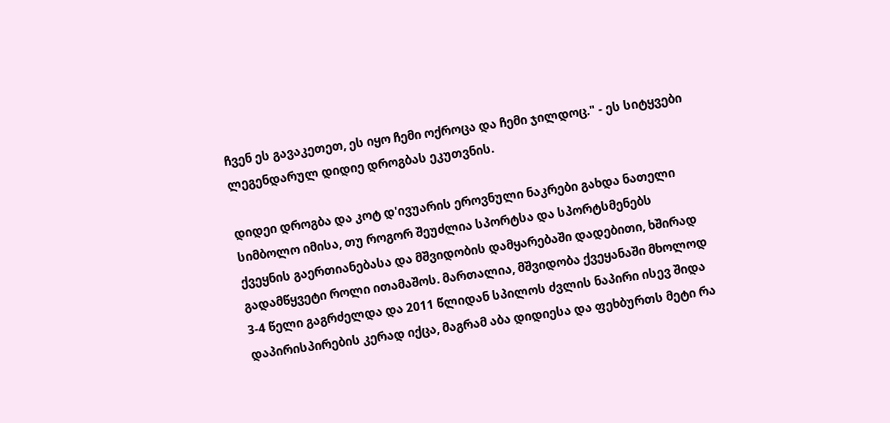ჩვენ ეს გავაკეთეთ, ეს იყო ჩემი ოქროცა და ჩემი ჯილდოც." - ეს სიტყვები ლეგენდარულ დიდიე დროგბას ეკუთვნის.

დიდეი დროგბა და კოტ დ'ივუარის ეროვნული ნაკრები გახდა ნათელი სიმბოლო იმისა, თუ როგორ შეუძლია სპორტსა და სპორტსმენებს ქვეყნის გაერთიანებასა და მშვიდობის დამყარებაში დადებითი, ხშირად გადამწყვეტი როლი ითამაშოს. მართალია, მშვიდობა ქვეყანაში მხოლოდ 3-4 წელი გაგრძელდა და 2011 წლიდან სპილოს ძვლის ნაპირი ისევ შიდა დაპირისპირების კერად იქცა, მაგრამ აბა დიდიესა და ფეხბურთს მეტი რა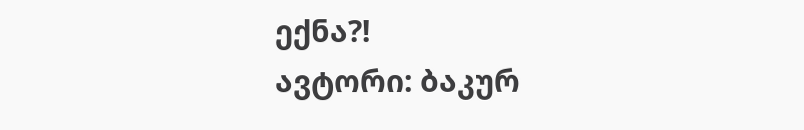ექნა?!
ავტორი: ბაკურ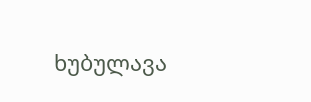ხუბულავა